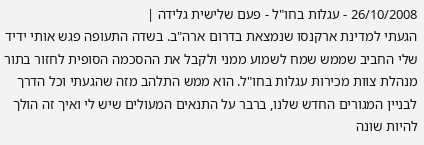26/10/2008 - עגלות בחו"ל - פעם שלישית גלידה |
הגעתי למדינת ארקנסו שנמצאת בדרום ארה"ב. בשדה התעופה פגש אותי ידיד שלי החביב שממש שמח לשמוע ממני ולקבל את ההסכמה הסופית לחזור בתור מנהלת צוות מכירות עגלות בחו"ל. הוא ממש התלהב מזה שהגעתי וכל הדרך לבניין המגורים החדש שלנו, ברבר על התנאים המעולים שיש לי ואיך זה הולך להיות שונה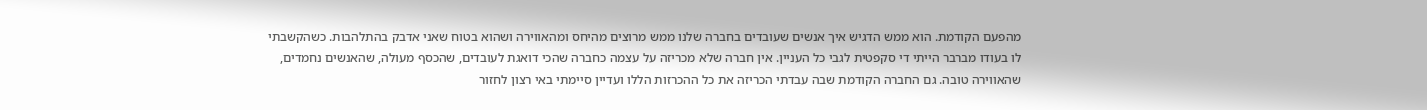מהפעם הקודמת. הוא ממש הדגיש איך אנשים שעובדים בחברה שלנו ממש מרוצים מהיחס ומהאווירה ושהוא בטוח שאני אדבק בהתלהבות. כשהקשבתי לו בעודו מברבר הייתי די סקפטית לגבי כל העניין. אין חברה שלא מכריזה על עצמה כחברה שהכי דואגת לעובדים, שהכסף מעולה, שהאנשים נחמדים, שהאווירה טובה. גם החברה הקודמת שבה עבדתי הכריזה את כל ההכרזות הללו ועדיין סיימתי באי רצון לחזור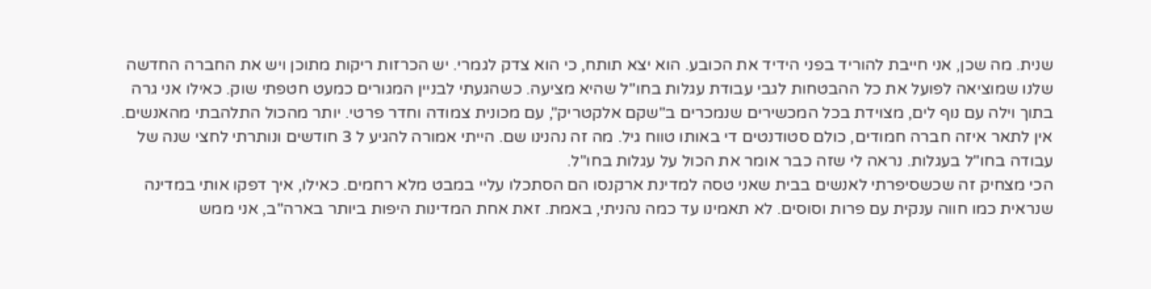שנית. מה שכן, אני חייבת להוריד בפני הידיד את הכובע. הוא יצא תותח, כי הוא צדק לגמרי. יש הכרזות ריקות מתוכן ויש את החברה החדשה שלנו שמוציאה לפועל את כל ההבטחות לגבי עבודת עגלות בחו"ל שהיא מציעה. כשהגעתי לבניין המגורים כמעט חטפתי שוק. כאילו אני גרה בתוך וילה עם נוף לים, מצוידת בכל המכשירים שנמכרים ב"שקם אלקטריק", עם מכונית צמודה וחדר פרטי. יותר מהכול התלהבתי מהאנשים. אין לתאר איזה חברה חמודים, כולם סטודנטים די באותו טווח גיל. מה זה נהנינו שם. הייתי אמורה להגיע ל 3 חודשים ונותרתי לחצי שנה של עבודה בחו"ל בעגלות. נראה לי שזה כבר אומר את הכול על עגלות בחו"ל.
הכי מצחיק זה שכשסיפרתי לאנשים בבית שאני טסה למדינת ארקנסו הם הסתכלו עליי במבט מלא רחמים. כאילו, איך דפקו אותי במדינה שנראית כמו חווה ענקית עם פרות וסוסים. לא תאמינו עד כמה נהניתי, באמת. זאת אחת המדינות היפות ביותר בארה"ב, אני ממש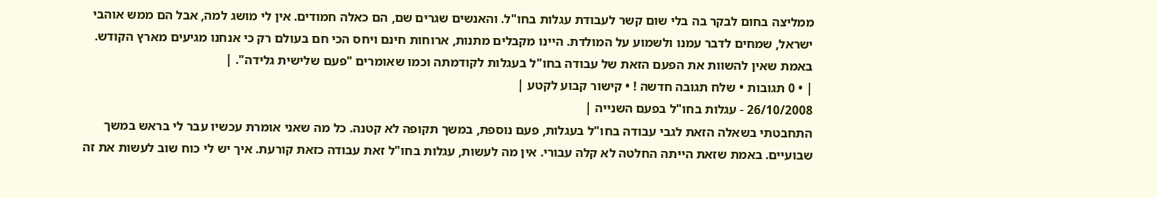ממליצה בחום לבקר בה בלי שום קשר לעבודת עגלות בחו"ל. והאנשים שגרים שם, הם כאלה חמודים. אין לי מושג למה, אבל הם ממש אוהבי ישראל, שמחים לדבר עמנו ולשמוע על המולדת. היינו מקבלים מתנות, ארוחות חינם ויחס הכי חם בעולם רק כי אנחנו מגיעים מארץ הקודש. באמת שאין להשוות את הפעם הזאת של עבודה בחו"ל בעגלות לקודמתה וכמו שאומרים "פעם שלישית גלידה". |
| • 0 תגובות • שלח תגובה חדשה ! • קישור קבוע לקטע |
26/10/2008 - עגלות בחו"ל בפעם השנייה |
התחבטתי בשאלה הזאת לגבי עבודה בחו"ל בעגלות, פעם נוספת, במשך תקופה לא קטנה. כל מה שאני אומרת עכשיו עבר לי בראש במשך שבועיים. באמת שזאת הייתה החלטה לא קלה עבורי. אין מה לעשות, עגלות בחו"ל זאת עבודה כזאת קורעת. איך יש לי כוח שוב לעשות את זה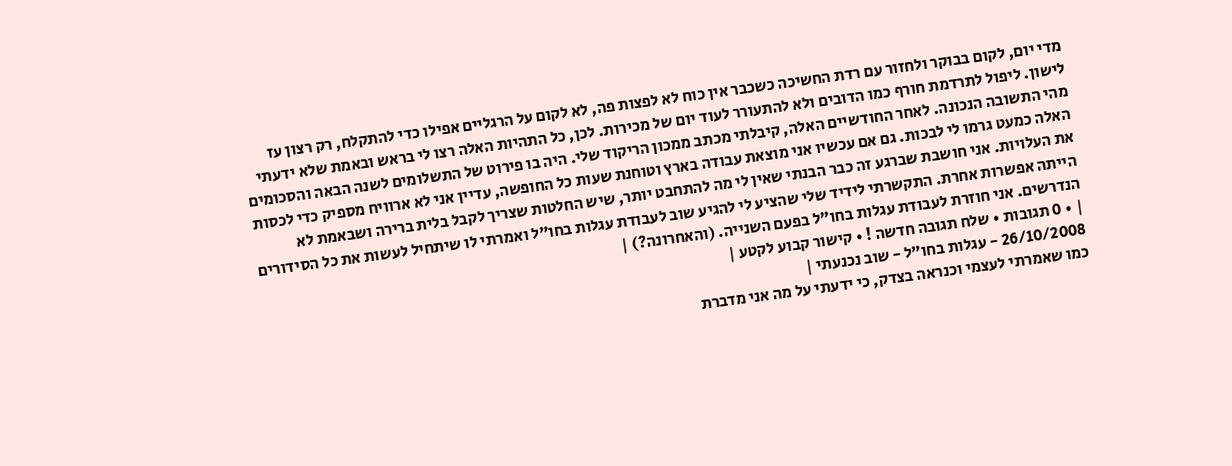מדי יום, לקום בבוקר ולחזור עם רדת החשיכה כשכבר אין כוח לא לפצות פה, לא לקום על הרגליים אפילו כדי להתקלח, רק רצון עז לישון. ליפול לתרדמת חורף כמו הדובים ולא להתעורר לעוד יום של מכירות. לכן, כל התהיות האלה רצו לי בראש ובאמת שלא ידעתי מהי התשובה הנכונה. לאחר החודשיים האלה, קיבלתי מכתב ממכון הריקוד שלי. היה בו פירוט של התשלומים לשנה הבאה והסכומים האלה כמעט גרמו לי לבכות. גם אם עכשיו אני מוצאת עבודה בארץ וטוחנת שעות כל החופשה, עדיין אני לא ארוויח מספיק כדי לכסות את העלויות. אני חושבת שברגע זה כבר הבנתי שאין לי מה להתחבט יותר, שיש החלטות שצריך לקבל בלית ברירה ושבאמת לא הייתה אפשרות אחרת. התקשרתי לידיד שלי שהציע לי להגיע שוב לעבודת עגלות בחו"ל ואמרתי לו שיתחיל לעשות את כל הסידורים הנדרשים. אני חוזרת לעבודת עגלות בחו"ל בפעם השנייה. (והאחרונה?) |
| • 0 תגובות • שלח תגובה חדשה ! • קישור קבוע לקטע |
26/10/2008 - עגלות בחו"ל - שוב נכנעתי |
כמו שאמרתי לעצמי וכנראה בצדק, כי ידעתי על מה אני מדברת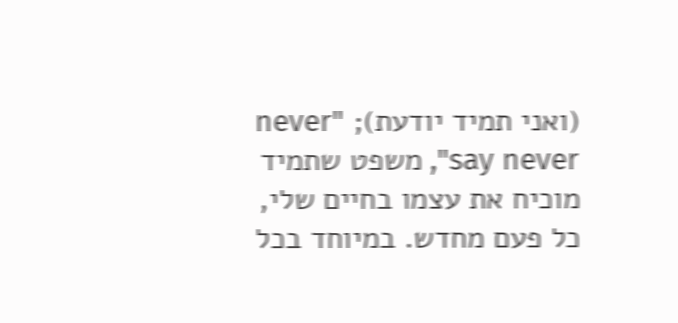(ואני תמיד יודעת); "never say never", משפט שתמיד מוכיח את עצמו בחיים שלי, כל פעם מחדש. במיוחד בכל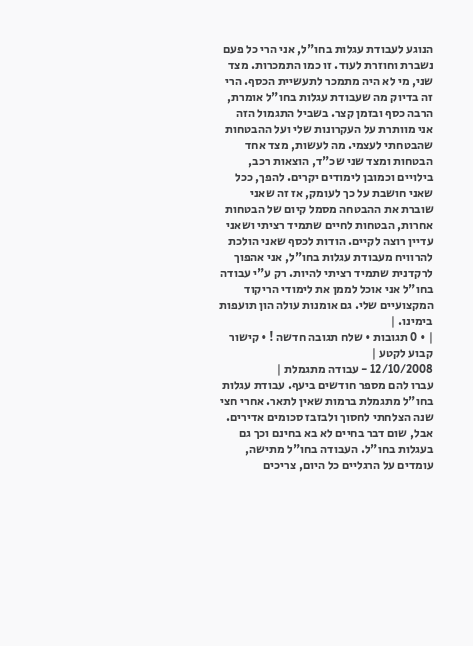הנוגע לעבודת עגלות בחו"ל, אני הרי כל פעם נשברת וחוזרת לעוד. זו כמו התמכרות. מצד שני, מי לא היה מתמכר לתעשיית הכסף. הרי זה בדיוק מה שעבודת עגלות בחו"ל אומרת, הרבה כסף ובזמן קצר. בשביל התגמול הזה אני מוותרת על העקרונות שלי ועל ההבטחות שהבטחתי לעצמי. מה לעשות, מצד אחד הבטחות ומצד שני שכ"ד, הוצאות רכב, בילויים וכמובן לימודים יקרים. להפך, ככל שאני חושבת על כך לעומק, אז זה שאני שוברת את ההבטחה מסמל קיום של הבטחות אחרות, הבטחות לחיים שתמיד רציתי ושאני עדיין רוצה לקיים. הודות לכסף שאני הולכת להרוויח מעבודת עגלות בחו"ל, אני אהפוך לרקדנית שתמיד רציתי להיות. רק ע"י עבודה בחו"ל אני אוכל לממן את לימודי הריקוד המקצועיים שלי. גם אומנות עולה הון תועפות בימינו. |
| • 0 תגובות • שלח תגובה חדשה ! • קישור קבוע לקטע |
12/10/2008 - עבודה מתגמלת |
עברו להם מספר חודשים ביעף. עבודת עגלות בחו"ל מתגמלת ברמות שאין לתאר. אחרי חצי שנה הצלחתי לחסוך ולבזבז סכומים אדירים. אבל, שום דבר בחיים לא בא בחינם וכך גם בעגלות בחו"ל. העבודה בחו"ל מתישה, עומדים על הרגליים כל היום, צריכים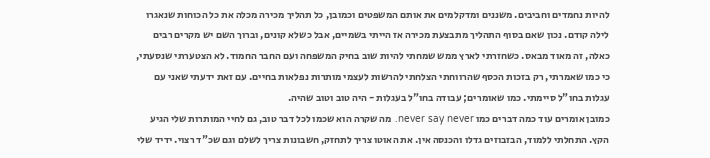להיות נחמדים וחביבים. משננים ומדקלמים את אותם המשפטים וכמובן, כל תהליך מכירה מכלה את כל הכוחות שנאגרו לילה קודם. נכון שאם בסוף התהליך מתבצעת מכירה אז הייתי בשמיים, אבל כשלא קונים, וברוך השם יש מקרים רבים כאלה, זה מאוד מבאס. כשחזרתי לארץ ממש שמחתי להיות שוב בחיק המשפחה ועם החבר החמוד. לא הצטערתי שנסעתי, כי כמו שאמרתי, רק בזכות הכסף שהרווחתי הצלחתי להרשות לעצמי מותרות נפלאות בחיים. עם זאת ידעתי שאני עם עגלות בחו"ל סיימתי. כמו שאומרים; עבודה בחו"ל בעגלות - היה טוב וטוב שהיה.
כמובן אומרים עוד כמה דברים כמו never say never. מה שקרה הוא שכמו לכל דבר טוב, גם לחיי המותרות שלי הגיע הקץ. התחלתי ללמוד, הבזבוזים גדלו והכנסה אין. את האוטו צריך לתחזק, חשבונות צריך לשלם וגם שכ"ד רצוי. ידיד שלי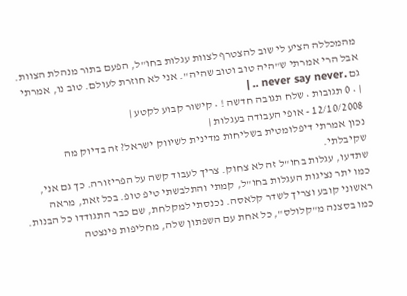מהמכללה הציע לי שוב להצטרף לצוות עגלות בחו"ל, הפעם בתור מנהלת הצוות. אבל הרי אמרתי ש"היה טוב וטוב שהיה". אני לא חוזרת לעולם. טוב נו, אמרתי גם .never say never .. |
| • 0 תגובות • שלח תגובה חדשה ! • קישור קבוע לקטע |
12/10/2008 - אופי העבודה בעגלות |
נכון אמרתי דיפלומטית בשליחות מדינית לשיווק ישראל? זה בדיוק מה שקיבלתי.
שתדעו, עגלות בחו"ל זה לא צחוק. צריך לעבוד קשה על הפריזורה. כך גם אני, כמו יתר נציגות העגלות בחו"ל, קמתי והתלבשתי טיפ טופ. בכל זאת, מראה ראשוני קובע וצריך לשדר קלאסה. נכנסתי למקלחת, שם כבר התגודדו כל הבנות. כמו בסצנה מ"קלולס", כל אחת עם השפתון שלה, מחליפות פינצטה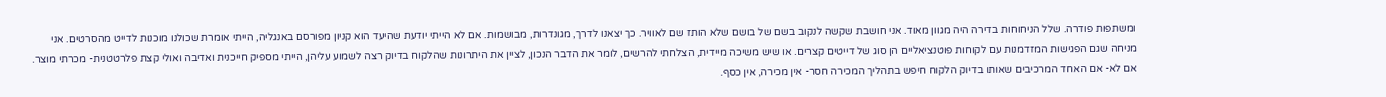ומשתפות פודרה. שלל הניחוחות בדירה היה מגוון מאוד. אני חושבת שקשה לנקוב בשם של בושם שלא הותז שם לאוויר. כך יצאנו לדרך, מגונדרות, מבושמות. אם לא הייתי יודעת שהיעד הוא קניון מפורסם באנגליה, הייתי אומרת שכולנו מוכנות לדייט מהסרטים. אני מניחה שגם הפגישות המזדמנות עם לקוחות פוטנציאליים הן סוג של דייטים קצרים. או שיש משיכה מיידית, הצלחתי להרשים, לומר את הדבר הנכון, לציין את היתרונות שהלקוח בדיוק רצה לשמוע עליהן, הייתי מספיק חייכנית ואדיבה ואולי קצת פלרטטנית- מכרתי מוצר. אם לא- אם האחד המרכיבים שאותו בדיוק הלקוח חיפש בתהליך המכירה חסר- אין מכירה, אין כסף.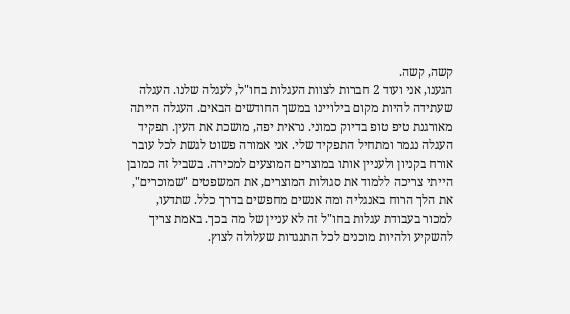קשה, קשה.
הגענו, אני ועוד 2 חברות לצוות העגלות בחו"ל, לעגלה שלנו. העגלה שעתידה להיות מקום בילויינו במשך החודשים הבאים. העגלה הייתה מאורגנת טיפ טופ בדיוק כמוני. נראית יפה, מושכת את העין. תפקיד העגלה נגמר ומתחיל התפקיד שלי. אני אמורה פשוט לגשת לכל עובר אורח בקניון ולעניין אותו במוצרים המוצעים למכירה. בשביל זה כמובן הייתי צריכה ללמוד את סגולות המוצרים, את המשפטים "שמוכרים", את הלך הרוח באנגליה ומה אנשים מחפשים בדרך כלל. שתדעו, למכור בעבודת עגלות בחו"ל זה לא עניין של מה בכך. באמת צריך להשקיע ולהיות מוכנים לכל התנגדות שעלולה לצוץ.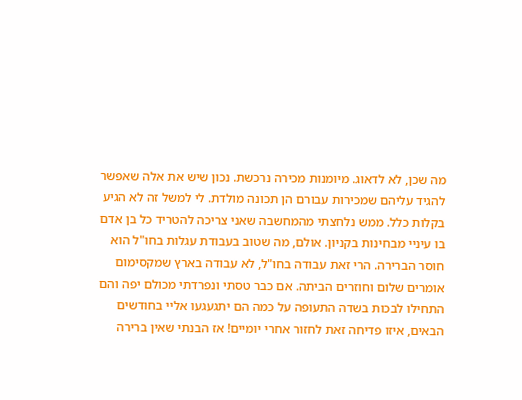מה שכן, לא לדאוג. מיומנות מכירה נרכשת. נכון שיש את אלה שאפשר להגיד עליהם שמכירות עבורם הן תכונה מולדת. לי למשל זה לא הגיע בקלות כלל. ממש נלחצתי מהמחשבה שאני צריכה להטריד כל בן אדם בו עיניי מבחינות בקניון. אולם, מה שטוב בעבודת עגלות בחו"ל הוא חוסר הברירה. הרי זאת עבודה בחו"ל, לא עבודה בארץ שמקסימום אומרים שלום וחוזרים הביתה. אם כבר טסתי ונפרדתי מכולם יפה והם התחילו לבכות בשדה התעופה על כמה הם יתגעגעו אליי בחודשים הבאים, איזו פדיחה זאת לחזור אחרי יומיים! אז הבנתי שאין ברירה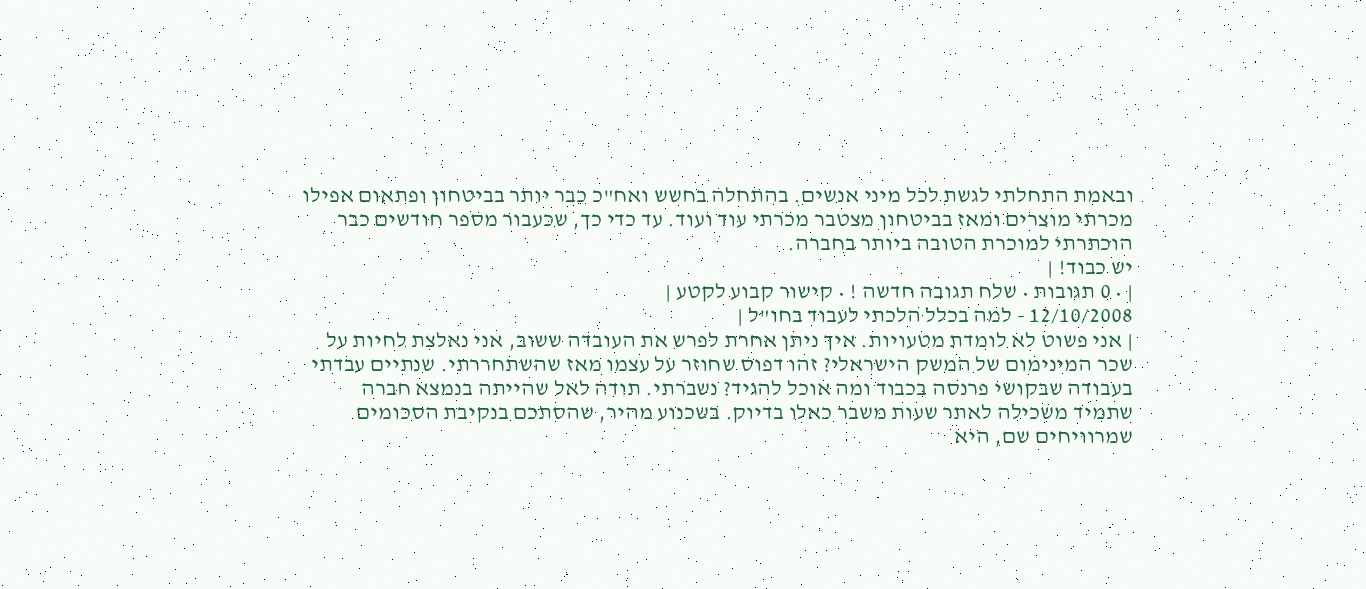ובאמת התחלתי לגשת לכל מיני אנשים. בהתחלה בחשש ואח"כ כבר יותר בביטחון ופתאום אפילו מכרתי מוצרים ומאז בביטחון מצטבר מכרתי עוד ועוד. עד כדי כך, שכעבור מספר חודשים כבר הוכתרתי למוכרת הטובה ביותר בחברה.
יש כבוד! |
| • 0 תגובות • שלח תגובה חדשה ! • קישור קבוע לקטע |
12/10/2008 - למה בכלל הלכתי לעבוד בחו"ל |
| אני פשוט לא לומדת מטעויות. איך ניתן אחרת לפרש את העובדה ששוב, אני נאלצת לחיות על שכר המינימום של המשק הישראלי? זהו דפוס שחוזר על עצמו מאז שהשתחררתי. שנתיים עבדתי בעבודה שבקושי פרנסה בכבוד ומה אוכל להגיד? נשברתי. תודה לאל שהייתה בנמצא חברה שתמיד משכילה לאתר שעות משבר כאלו בדיוק. בשכנוע מהיר, שהסתכם בנקיבת הסכומים שמרוויחים שם, היא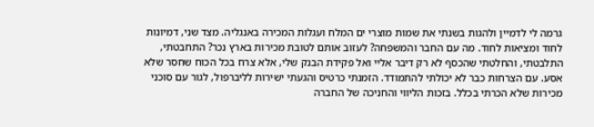גרמה לי לדמיין ולהגות בשנתי את שמות מוצרי ים המלח ועגלות המכירה באנגליה. מצד שני, דמיונות לחוד ומציאות לחוד. מה עם החבר והמשפחה? לעזוב אותם לטובת מכירות בארץ נכר? התחבטתי, התלבטתי, והחלטתי שהכסף לא רק דיבר אליי ואל פקידת הבנק שלי, אלא צרח בכל הכוח שחסר שלא אסע. עם הצרחות כבר לא יכולתי להתמודד. הזמנתי כרטיס והגעתי ישירות לליברפול, לגור עם סוכני מכירות שלא הכרתי בכלל. בזכות הליווי והחניכה של החברה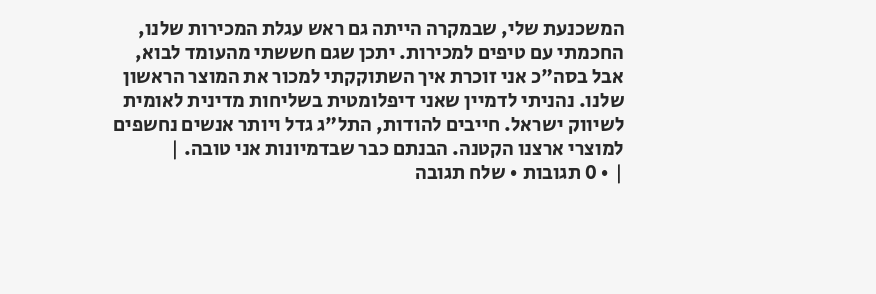המשכנעת שלי, שבמקרה הייתה גם ראש עגלת המכירות שלנו, החכמתי עם טיפים למכירות. יתכן שגם חששתי מהעומד לבוא, אבל בסה"כ אני זוכרת איך השתוקקתי למכור את המוצר הראשון שלנו. נהניתי לדמיין שאני דיפלומטית בשליחות מדינית לאומית לשיווק ישראל. חייבים להודות, התל"ג גדל ויותר אנשים נחשפים למוצרי ארצנו הקטנה. הבנתם כבר שבדמיונות אני טובה. |
| • 0 תגובות • שלח תגובה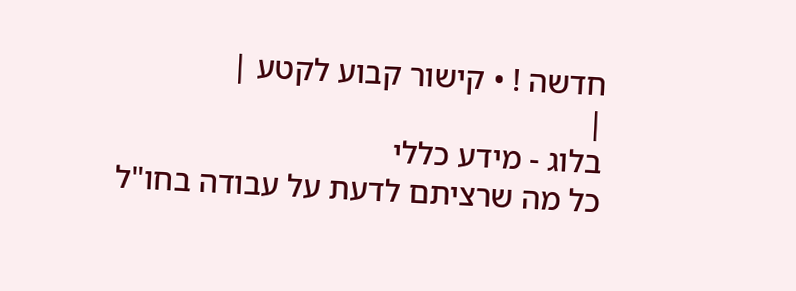חדשה ! • קישור קבוע לקטע |
|
בלוג - מידע כללי
כל מה שרציתם לדעת על עבודה בחו"ל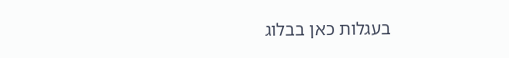בעגלות כאן בבלוג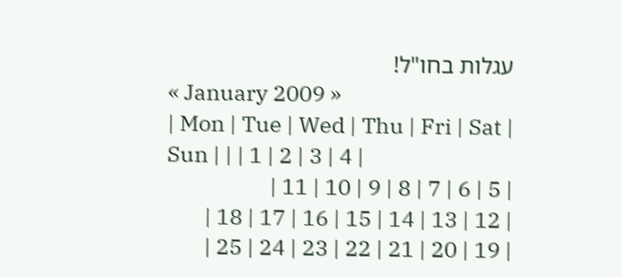עגלות בחו"ל!
« January 2009 »
| Mon | Tue | Wed | Thu | Fri | Sat | Sun | | | 1 | 2 | 3 | 4 |
| 5 | 6 | 7 | 8 | 9 | 10 | 11 |
| 12 | 13 | 14 | 15 | 16 | 17 | 18 |
| 19 | 20 | 21 | 22 | 23 | 24 | 25 |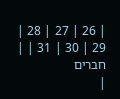| 26 | 27 | 28 | 29 | 30 | 31 | |
חברים
|